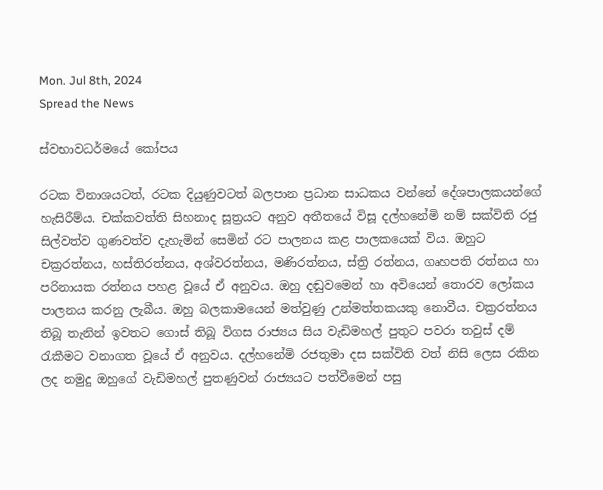Mon. Jul 8th, 2024
Spread the News

ස්‌වභාවධර්මයේ කෝපය

රටක විනාශයටත්, රටක දියුණුවටත් බලපාන ප්‍රධාන සාධකය වන්නේ දේශපාලකයන්ගේ හැසිරීම්ය. චක්‌කවත්ති සිහනාද සූත්‍රයට අනුව අතීතයේ විසූ දල්හනේමි නම් සක්‌විති රජු සිල්වත්ව ගුණවත්ව දැහැමින් සෙමින් රට පාලනය කළ පාලකයෙක්‌ විය. ඔහුට චක්‍රරත්නය, හස්‌තිරත්නය, අශ්වරත්නය, මණිරත්නය, ස්‌ත්‍රි රත්නය, ගෘහපති රත්නය හා පරිනායක රත්නය පහළ වූයේ ඒ අනුවය. ඔහු දඬුවමෙන් හා අවියෙන් තොරව ලෝකය පාලනය කරනු ලැබීය. ඔහු බලකාමයෙන් මත්වුණු උන්මත්තකයකු නොවීය. චක්‍රරත්නය තිබූ තැනින් ඉවතට ගොස්‌ තිබූ විගස රාජ්‍යය සිය වැඩිමහල් පුතුට පවරා තවුස්‌ දම් රැකීමට වනාගත වූයේ ඒ අනුවය. දල්හනේමි රජතුමා දස සක්‌විති වත් නිසි ලෙස රකින ලද නමුදු ඔහුගේ වැඩිමහල් පුතණුවන් රාජ්‍යයට පත්වීමෙන් පසු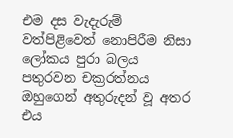එම දස වැදැරුම් වත්පිළිවෙත් නොපිරීම නිසා ලෝකය පුරා බලය පතුරවන චක්‍රරත්නය ඔහුගෙන් අතුරුදන් වූ අතර එය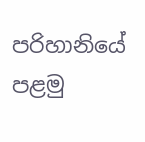පරිහානියේ පළමු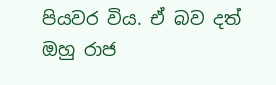පියවර විය. ඒ බව දත් ඔහු රාජ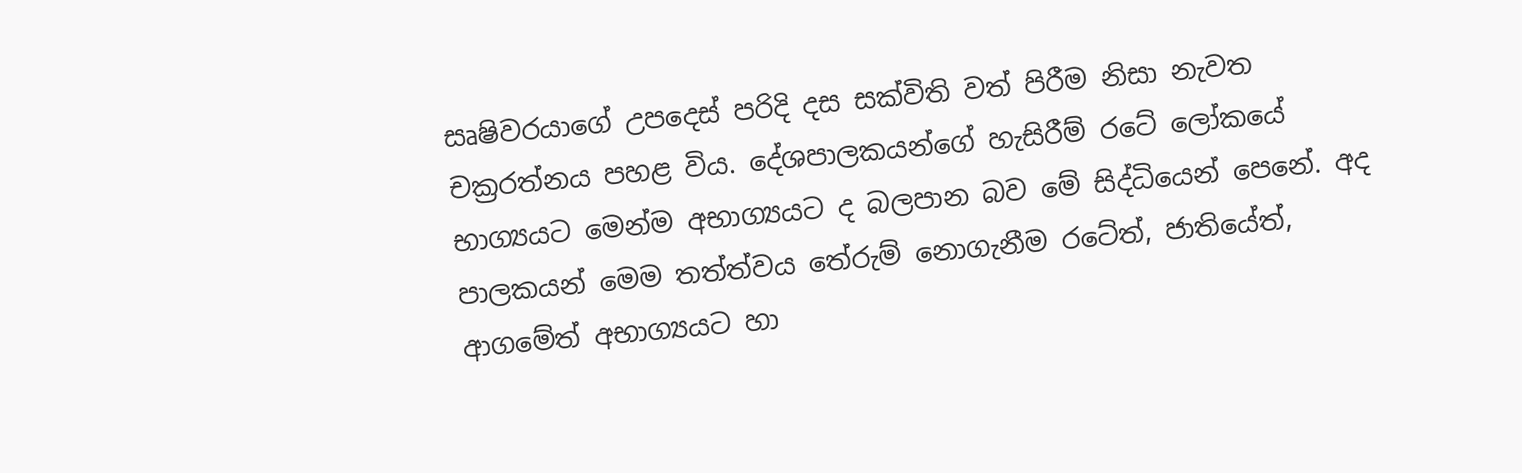සෘෂිවරයාගේ උපදෙස්‌ පරිදි දස සක්‌විති වත් පිරීම නිසා නැවත චක්‍රරත්නය පහළ විය. දේශපාලකයන්ගේ හැසිරීම් රටේ ලෝකයේ භාග්‍යයට මෙන්ම අභාග්‍යයට ද බලපාන බව මේ සිද්ධියෙන් පෙනේ. අද පාලකයන් මෙම තත්ත්වය තේරුම් නොගැනීම රටේත්, ජාතියේත්, ආගමේත් අභාග්‍යයට හා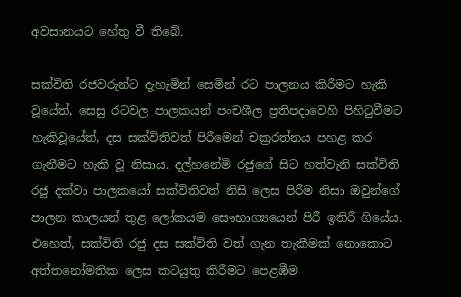අවසානයට හේතු වී තිබේ.

සක්‌විති රජවරුන්ට දැහැමින් සෙමින් රට පාලනය කිරීමට හැකි වූයේත්, සෙසු රටවල පාලකයන් පංචශීල ප්‍රතිපදාවෙහි පිහිටුවීමට හැකිවූයේත්, දස සක්‌විතිවත් පිරීමෙන් චක්‍රරත්නය පහළ කර ගැනීමට හැකි වූ නිසාය. දල්හනේමි රජුගේ සිට හත්වැනි සක්‌විති රජු දක්‌වා පාලකයෝ සක්‌විතිවත් නිසි ලෙස පිරීම නිසා ඔවුන්ගේ පාලන කාලයන් තුළ ලෝකයම සෞභාග්‍යයෙන් පිරී ඉතිරී ගියේය. එහෙත්, සක්‌විති රජු දස සක්‌විති වත් ගැන තැකීමක්‌ නොකොට අත්තනෝමතික ලෙස කටයුතු කිරීමට පෙළඹීම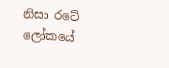නිසා රටේ ලෝකයේ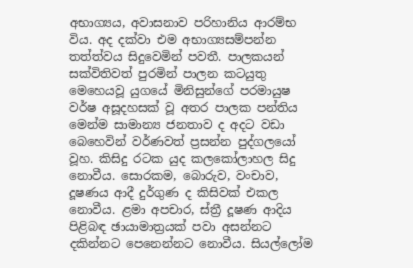අභාග්‍යය, අවාසනාව පරිහානිය ආරම්භ විය. අද දක්‌වා එම අභාග්‍යසම්පන්න තත්ත්වය සිදුවෙමින් පවතී. පාලකයන් සක්‌විතිවත් පුරමින් පාලන කටයුතු මෙහෙයවූ යුගයේ මිනිසුන්ගේ පරමායුෂ වර්ෂ අසූදහසක්‌ වූ අතර පාලක පන්තිය මෙන්ම සාමාන්‍ය ජනතාව ද අදට වඩා බෙහෙවින් වර්ණවත් ප්‍රසන්න පුද්ගලයෝ වූහ. කිසිදු රටක යුද කලකෝලාහල සිදු නොවීය. සොරකම, බොරුව, වංචාව, දූෂණය ආදී දුර්ගුණ ද කිසිවක්‌ එකල නොවීය. ළමා අපචාර, ස්‌ත්‍රී දූෂණ ආදිය පිළිබඳ ඡායාමාත්‍රයක්‌ පවා අසන්නට දකින්නට පෙනෙන්නට නොවීය. සියල්ලෝම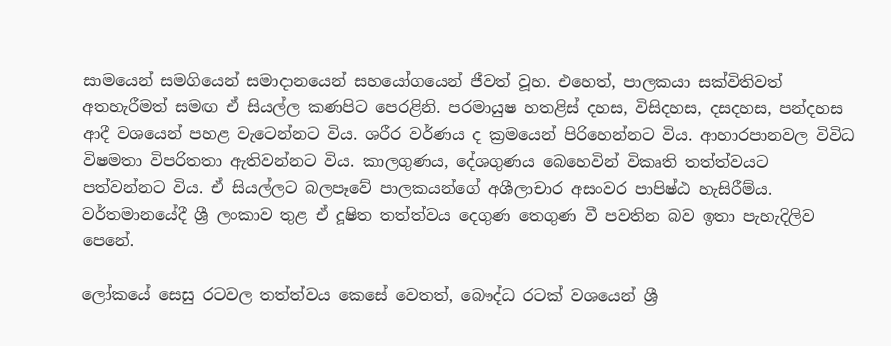සාමයෙන් සමගියෙන් සමාදානයෙන් සහයෝගයෙන් ජීවත් වූහ. එහෙත්, පාලකයා සක්‌විතිවත් අතහැරීමත් සමඟ ඒ සියල්ල කණපිට පෙරළිනි. පරමායුෂ හතළිස්‌ දහස, විසිදහස, දසදහස, පන්දහස ආදී වශයෙන් පහළ වැටෙන්නට විය. ශරීර වර්ණය ද ක්‍රමයෙන් පිරිහෙන්නට විය. ආහාරපානවල විවිධ විෂමතා විපරිතතා ඇතිවන්නට විය. කාලගුණය, දේශගුණය බෙහෙවින් විකෘති තත්ත්වයට පත්වන්නට විය. ඒ සියල්ලට බලපෑවේ පාලකයන්ගේ අශීලාචාර අසංවර පාපිෂ්ඨ හැසිරීම්ය. වර්තමානයේදී ශ්‍රී ලංකාව තුළ ඒ දූෂිත තත්ත්වය දෙගුණ තෙගුණ වී පවතින බව ඉතා පැහැදිලිව පෙනේ.

ලෝකයේ සෙසු රටවල තත්ත්වය කෙසේ වෙතත්, බෞද්ධ රටක්‌ වශයෙන් ශ්‍රී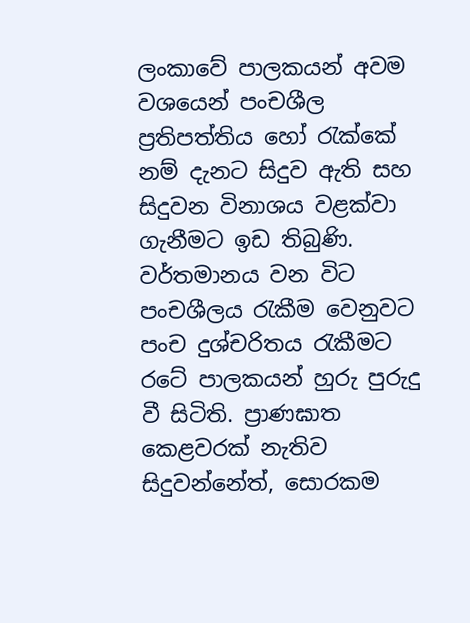ලංකාවේ පාලකයන් අවම වශයෙන් පංචශීල ප්‍රතිපත්තිය හෝ රැක්‌කේ නම් දැනට සිදුව ඇති සහ සිදුවන විනාශය වළක්‌වා ගැනීමට ඉඩ තිබුණි. වර්තමානය වන විට පංචශීලය රැකීම වෙනුවට පංච දුශ්චරිතය රැකීමට රටේ පාලකයන් හුරු පුරුදු වී සිටිති. ප්‍රාණඝාත කෙළවරක්‌ නැතිව සිදුවන්නේත්, සොරකම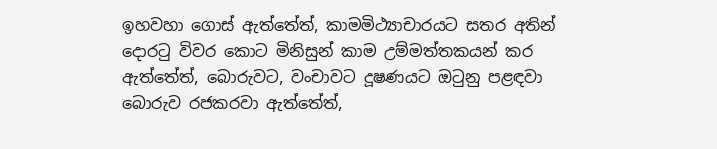ඉහවහා ගොස්‌ ඇත්තේත්, කාමමිථ්‍යාචාරයට සතර අතින් දොරටු විවර කොට මිනිසුන් කාම උම්මත්තකයන් කර ඇත්තේත්, බොරුවට, වංචාවට දූෂණයට ඔටුනු පළඳවා බොරුව රජකරවා ඇත්තේත්,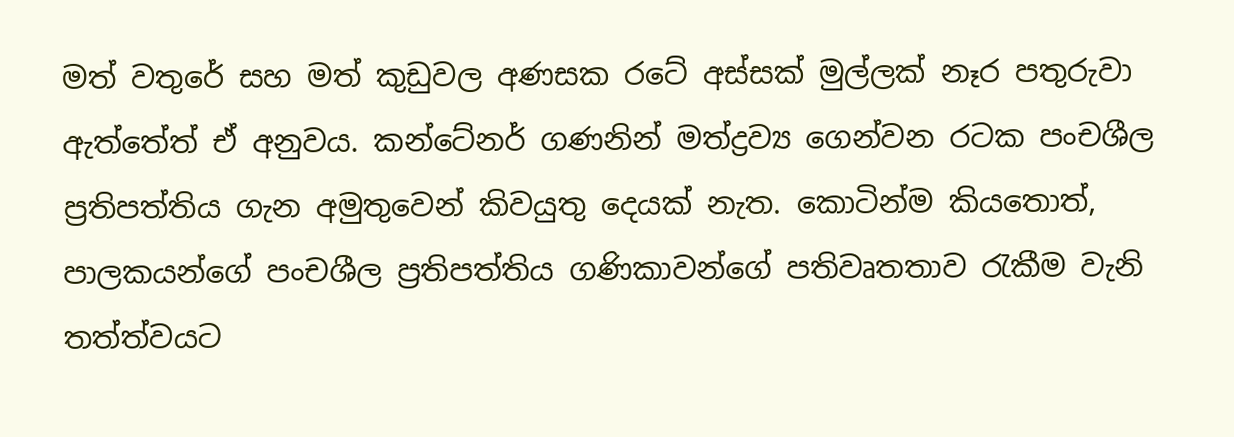මත් වතුරේ සහ මත් කුඩුවල අණසක රටේ අස්‌සක්‌ මුල්ලක්‌ නෑර පතුරුවා ඇත්තේත් ඒ අනුවය. කන්ටේනර් ගණනින් මත්ද්‍රව්‍ය ගෙන්වන රටක පංචශීල ප්‍රතිපත්තිය ගැන අමුතුවෙන් කිවයුතු දෙයක්‌ නැත. කොටින්ම කියතොත්, පාලකයන්ගේ පංචශීල ප්‍රතිපත්තිය ගණිකාවන්ගේ පතිවෘතතාව රැකීම වැනි තත්ත්වයට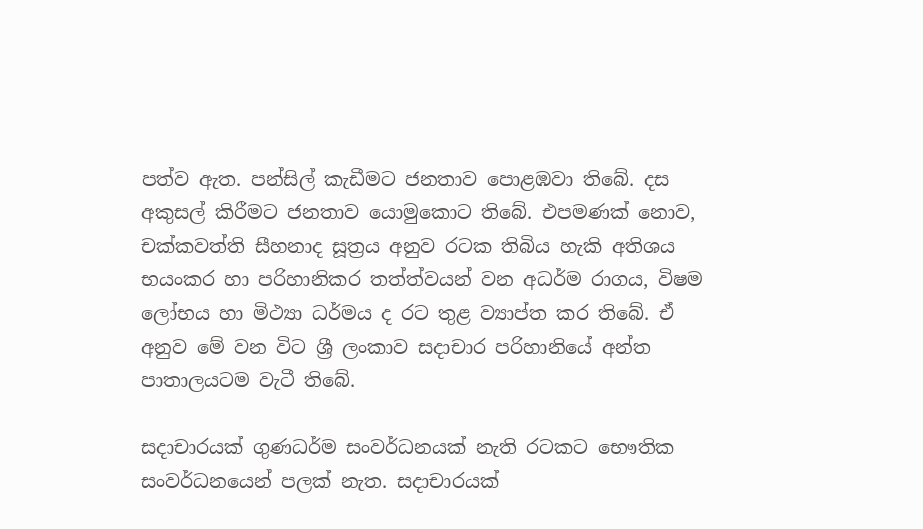පත්ව ඇත. පන්සිල් කැඩීමට ජනතාව පොළඹවා තිබේ. දස අකුසල් කිරීමට ජනතාව යොමුකොට තිබේ. එපමණක්‌ නොව, චක්‌කවත්ති සීහනාද සූත්‍රය අනුව රටක තිබිය හැකි අතිශය භයංකර හා පරිහානිකර තත්ත්වයන් වන අධර්ම රාගය, විෂම ලෝභය හා මිථ්‍යා ධර්මය ද රට තුළ ව්‍යාප්ත කර තිබේ. ඒ අනුව මේ වන විට ශ්‍රී ලංකාව සදාචාර පරිහානියේ අන්ත පාතාලයටම වැටී තිබේ.

සදාචාරයක්‌ ගුණධර්ම සංවර්ධනයක්‌ නැති රටකට භෞතික සංවර්ධනයෙන් පලක්‌ නැත. සදාචාරයක්‌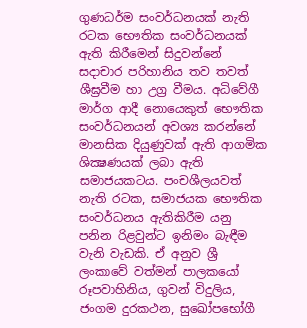ගුණධර්ම සංවර්ධනයක්‌ නැති රටක භෞතික සංවර්ධනයක්‌ ඇති කිරීමෙන් සිදුවන්නේ සදාචාර පරිහානිය තව තවත් ශීඝ්‍රවීම හා උග්‍ර වීමය. අධිවේගී මාර්ග ආදී නොයෙකුත් භෞතික සංවර්ධනයන් අවශ්‍ය කරන්නේ මානසික දියුණුවක්‌ ඇති ආගමික ශික්‍ෂණයක්‌ ලබා ඇති සමාජයකටය. පංචශීලයවත් නැති රටක, සමාජයක භෞතික සංවර්ධනය ඇතිකිරීම යනු පනින රිළවුන්ට ඉනිමං බැඳීම වැනි වැඩකි. ඒ අනුව ශ්‍රී ලංකාවේ වත්මන් පාලකයෝ රූපවාහිනිය, ගුවන් විදුලිය, ජංගම දුරකථන, සුඛෝපභෝගී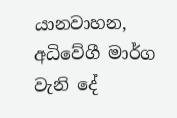යානවාහන, අධිවේගී මාර්ග වැනි දේ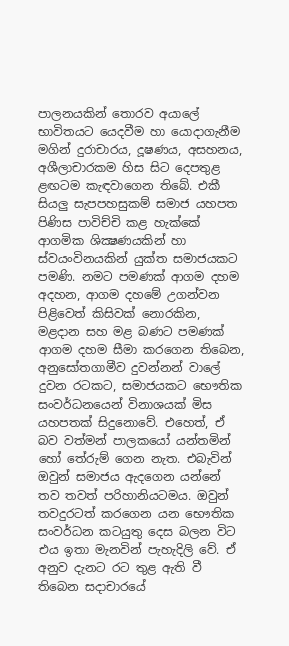පාලනයකින් තොරව අයාලේ භාවිතයට යෙදවීම හා යොදාගැනීම මගින් දුරාචාරය, දූෂණය, අසහනය, අශීලාචාරකම හිස සිට දෙපතුළ ළඟටම කැඳවාගෙන තිබේ. එකී සියලු සැපපහසුකම් සමාජ යහපත පිණිස පාවිච්චි කළ හැක්‌කේ ආගමික ශික්‍ෂණයකින් හා ස්‌වයංවිනයකින් යුක්‌ත සමාජයකට පමණි. නමට පමණක්‌ ආගම දහම අදහන, ආගම දහමේ උගන්වන පිළිවෙත් කිසිවක්‌ නොරකින, මළදාන සහ මළ බණට පමණක්‌ ආගම දහම සීමා කරගෙන තිබෙන, අනුසෝතගාමීව දුවන්නන් වාලේ දුවන රටකට, සමාජයකට භෞතික සංවර්ධනයෙන් විනාශයක්‌ මිස යහපතක්‌ සිදුනොවේ. එහෙත්, ඒ බව වත්මන් පාලකයෝ යන්තමින් හෝ තේරුම් ගෙන නැත. එබැවින් ඔවුන් සමාජය ඇදගෙන යන්නේ තව තවත් පරිහානියටමය. ඔවුන් තවදුරටත් කරගෙන යන භෞතික සංවර්ධන කටයුතු දෙස බලන විට එය ඉතා මැනවින් පැහැදිලි වේ. ඒ අනුව දැනට රට තුළ ඇති වී තිබෙන සදාචාරයේ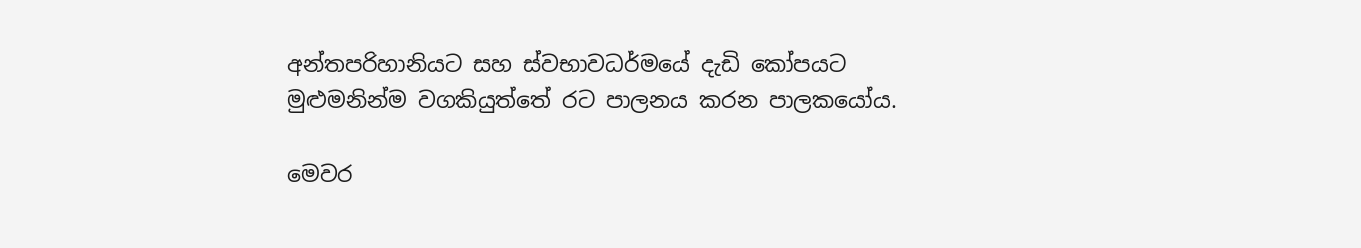අන්තපරිහානියට සහ ස්‌වභාවධර්මයේ දැඩි කෝපයට මුළුමනින්ම වගකියුත්තේ රට පාලනය කරන පාලකයෝය.

මෙවර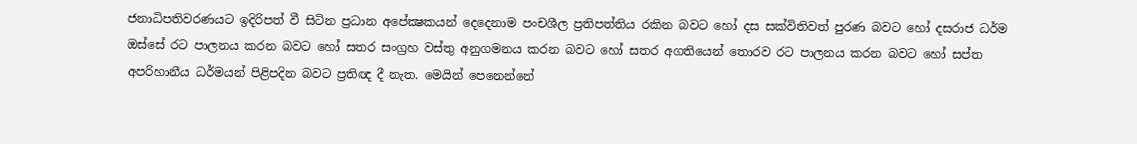ජනාධිපතිවරණයට ඉදිරිපත් වී සිටින ප්‍රධාන අපේක්‍ෂකයන් දෙදෙනාම පංචශීල ප්‍රතිපත්තිය රකින බවට හෝ දස සක්‌විතිවත් පුරණ බවට හෝ දසරාජ ධර්ම ඔස්‌සේ රට පාලනය කරන බවට හෝ සතර සංග්‍රහ වස්‌තු අනුගමනය කරන බවට හෝ සතර අගතියෙන් තොරව රට පාලනය කරන බවට හෝ සප්ත අපරිහානීය ධර්මයන් පිළිපදින බවට ප්‍රතිඥ දී නැත. මෙයින් පෙනෙන්නේ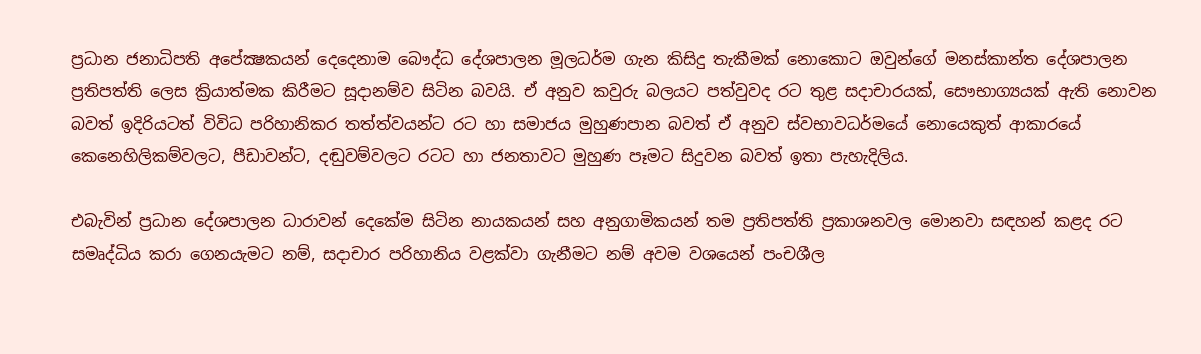ප්‍රධාන ජනාධිපති අපේක්‍ෂකයන් දෙදෙනාම බෞද්ධ දේශපාලන මූලධර්ම ගැන කිසිදු තැකීමක්‌ නොකොට ඔවුන්ගේ මනස්‌කාන්ත දේශපාලන ප්‍රතිපත්ති ලෙස ක්‍රියාත්මක කිරීමට සූදානම්ව සිටින බවයි. ඒ අනුව කවුරු බලයට පත්වුවද රට තුළ සදාචාරයක්‌, සෞභාග්‍යයක්‌ ඇති නොවන බවත් ඉදිරියටත් විවිධ පරිහානිකර තත්ත්වයන්ට රට හා සමාජය මුහුණපාන බවත් ඒ අනුව ස්‌වභාවධර්මයේ නොයෙකුත් ආකාරයේ කෙනෙහිලිකම්වලට, පීඩාවන්ට, දඬුවම්වලට රටට හා ජනතාවට මුහුණ පෑමට සිදුවන බවත් ඉතා පැහැදිලිය.

එබැවින් ප්‍රධාන දේශපාලන ධාරාවන් දෙකේම සිටින නායකයන් සහ අනුගාමිකයන් තම ප්‍රතිපත්ති ප්‍රකාශනවල මොනවා සඳහන් කළද රට සමෘද්ධිය කරා ගෙනයැමට නම්, සදාචාර පරිහානිය වළක්‌වා ගැනීමට නම් අවම වශයෙන් පංචශීල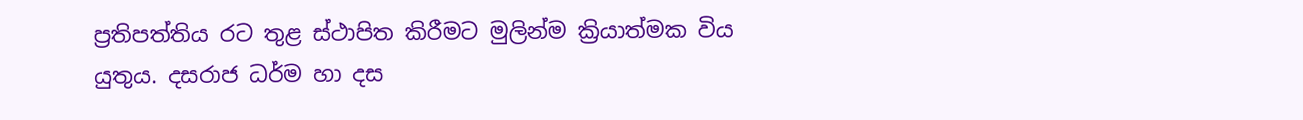ප්‍රතිපත්තිය රට තුළ ස්‌ථාපිත කිරීමට මුලින්ම ක්‍රියාත්මක විය යුතුය. දසරාජ ධර්ම හා දස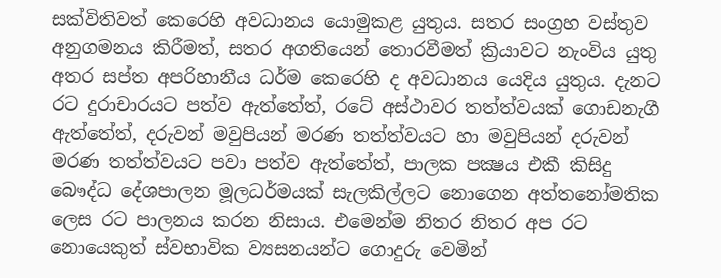සක්‌විතිවත් කෙරෙහි අවධානය යොමුකළ යුතුය. සතර සංග්‍රහ වස්‌තුව අනුගමනය කිරීමත්, සතර අගතියෙන් තොරවීමත් ක්‍රියාවට නැංවිය යුතු අතර සප්ත අපරිහානීය ධර්ම කෙරෙහි ද අවධානය යෙදිය යුතුය. දැනට රට දුරාචාරයට පත්ව ඇත්තේත්, රටේ අස්‌ථාවර තත්ත්වයක්‌ ගොඩනැගී ඇත්තේත්, දරුවන් මවුපියන් මරණ තත්ත්වයට හා මවුපියන් දරුවන් මරණ තත්ත්වයට පවා පත්ව ඇත්තේත්, පාලක පක්‍ෂය එකී කිසිදු බෞද්ධ දේශපාලන මූලධර්මයක්‌ සැලකිල්ලට නොගෙන අත්තනෝමතික ලෙස රට පාලනය කරන නිසාය. එමෙන්ම නිතර නිතර අප රට නොයෙකුත් ස්‌වභාවික ව්‍යසනයන්ට ගොදුරු වෙමින්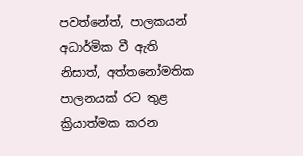පවත්නේත්, පාලකයන් අධාර්මික වී ඇති නිසාත්, අත්තනෝමතික පාලනයක්‌ රට තුළ ක්‍රියාත්මක කරන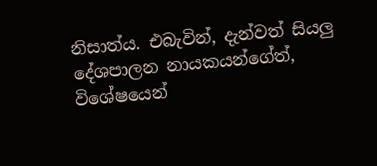නිසාත්ය. එබැවින්, දැන්වත් සියලු දේශපාලන නායකයන්ගේත්, විශේෂයෙන්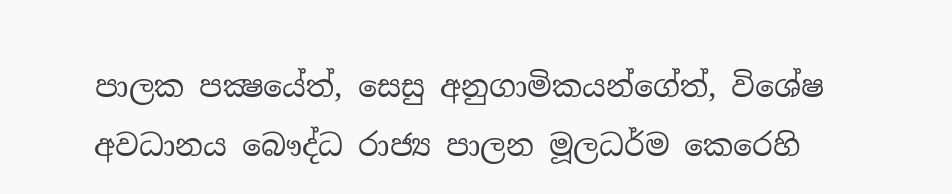පාලක පක්‍ෂයේත්, සෙසු අනුගාමිකයන්ගේත්, විශේෂ අවධානය බෞද්ධ රාජ්‍ය පාලන මූලධර්ම කෙරෙහි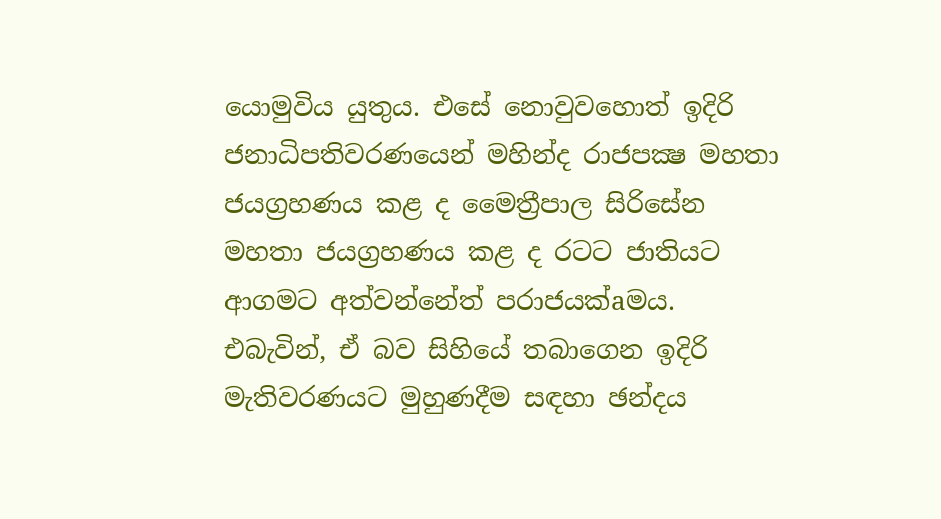යොමුවිය යුතුය. එසේ නොවුවහොත් ඉදිරි ජනාධිපතිවරණයෙන් මහින්ද රාජපක්‍ෂ මහතා ජයග්‍රහණය කළ ද මෛත්‍රීපාල සිරිසේන මහතා ජයග්‍රහණය කළ ද රටට ජාතියට ආගමට අත්වන්නේත් පරාජයක්‌aමය. එබැවින්, ඒ බව සිහියේ තබාගෙන ඉදිරි මැතිවරණයට මුහුණදීම සඳහා ඡන්දය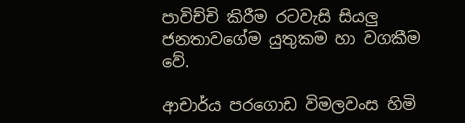පාවිච්චි කිරීම රටවැසි සියලු ජනතාවගේම යුතුකම හා වගකීම වේ.

ආචාර්ය පරගොඩ විමලවංස හිමි